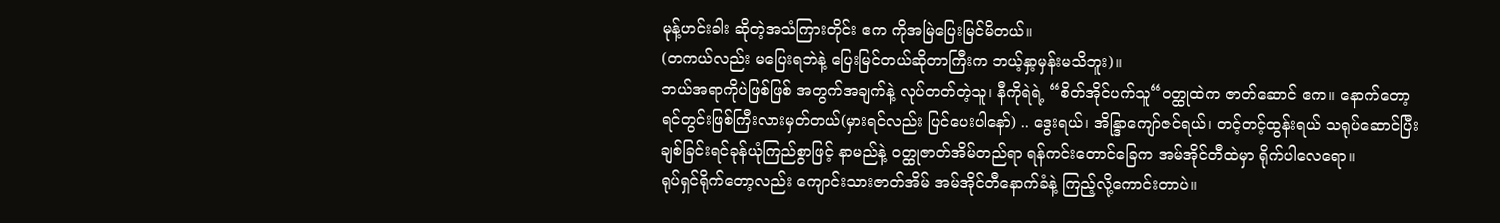မုန့်ဟင်းခါး ဆိုတဲ့အသံကြားတိုင်း ဧက ကိုအမြဲပြေးမြင်မိတယ်။
(တကယ်လည်း မပြေးရဘဲနဲ့ ပြေးမြင်တယ်ဆိုတာကြီးက ဘယ့်နှာ့မှန်းမသိဘူး)။
ဘယ်အရာကိုပဲဖြစ်ဖြစ် အတွက်အချက်နဲ့ လုပ်တတ်တဲ့သူ၊ နီကိုရဲရဲ့ “စိတ်အိုင်ပက်သူ“ဝတ္ထုထဲက ဇာတ်ဆောင် ဧက။ နောက်တော့ ရင်တွင်းဖြစ်ကြီးလားမှတ်တယ်(မှားရင်လည်း ပြင်ပေးပါနော်) .. ဒွေးရယ်၊ အိန္ဒြာကျော်ဇင်ရယ်၊ တင့်တင့်ထွန်းရယ် သရုပ်ဆောင်ပြီး ချစ်ခြင်းရင်ခုန်ယုံကြည်စွာဖြင့် နာမည်နဲ့ ဝတ္ထုဇာတ်အိမ်တည်ရာ ရန်ကင်းတောင်ခြေက အမ်အိုင်တီထဲမှာ ရိုက်ပါလေရော။
ရုပ်ရှင်ရိုက်တော့လည်း ကျောင်းသားဇာတ်အိမ် အမ်အိုင်တီနောက်ခံနဲ့ ကြည့်လို့ကောင်းတာပဲ။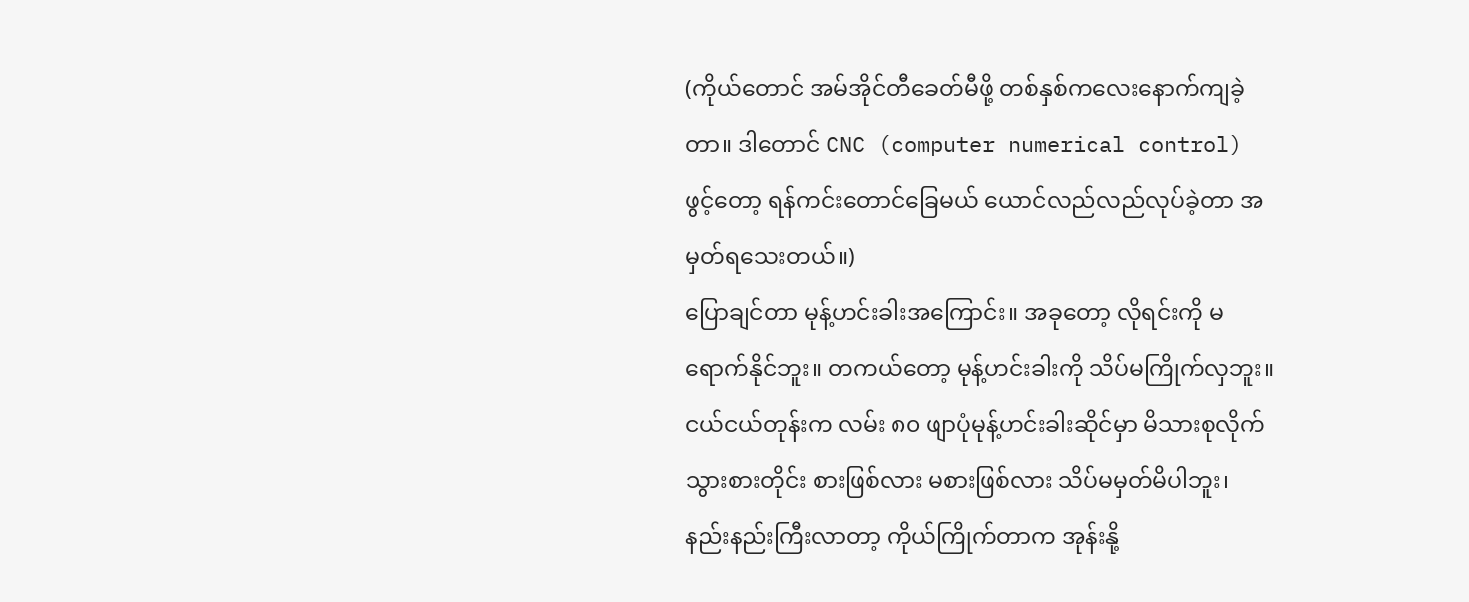(ကိုယ်တောင် အမ်အိုင်တီခေတ်မီဖို့ တစ်နှစ်ကလေးနောက်ကျခဲ့တာ။ ဒါတောင် CNC (computer numerical control) ဖွင့်တော့ ရန်ကင်းတောင်ခြေမယ် ယောင်လည်လည်လုပ်ခဲ့တာ အမှတ်ရသေးတယ်။)
ပြောချင်တာ မုန့်ဟင်းခါးအကြောင်း။ အခုတော့ လိုရင်းကို မရောက်နိုင်ဘူး။ တကယ်တော့ မုန့်ဟင်းခါးကို သိပ်မကြိုက်လှဘူး။ ငယ်ငယ်တုန်းက လမ်း ၈၀ ဖျာပုံမုန့်ဟင်းခါးဆိုင်မှာ မိသားစုလိုက်သွားစားတိုင်း စားဖြစ်လား မစားဖြစ်လား သိပ်မမှတ်မိပါဘူး၊ နည်းနည်းကြီးလာတာ့ ကိုယ်ကြိုက်တာက အုန်းနို့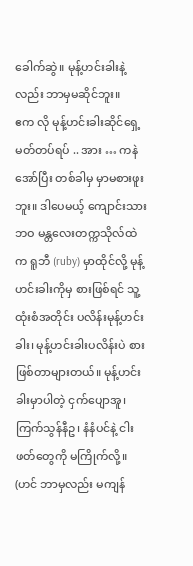ခေါက်ဆွဲ။ မုန့်ဟင်းခါးနဲ့လည်း ဘာမှမဆိုင်ဘူး။
ဧက လို မုန့်ဟင်းခါးဆိုင်ရှေ့မတ်တပ်ရပ် .. အား … ကနဲ အော်ပြီး တစ်ခါမှ မှာမစားဖူးဘူး။ ဒါပေမယ့် ကျောင်းသား ဘဝ မန္တလေးတက္ကသိုလ်ထဲက ရူဘီ (ruby) မှာထိုင်လို့ မုန့်ဟင်းခါးကိုမှ စားဖြစ်ရင် သူ့ထုံးစံအတိုင်း ပလိန်းမုန့်ဟင်းခါး၊ မုန့်ဟင်းခါးပလိန်းပဲ စားဖြစ်တာများတယ်။ မုန့်ဟင်းခါးမှာပါတဲ့ ငှက်ပျောအူ၊ ကြက်သွန်နီဥ၊ နံနံပင်နဲ့ ငါးဖတ်တွေကို မကြိုက်လို့။ (ဟင် ဘာမှလည်း မကျန်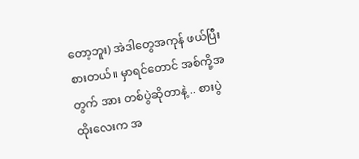တော့ဘူး) အဲဒါတွေအကုန် ဖယ်ပြီးစားတယ်။ မှာရင်တောင် အစ်ကို့အတွက် အား တစ်ပွဲဆိုတာနဲ့ .. စားပွဲထိုးလေးက အ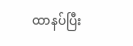ထာနပ်ပြီး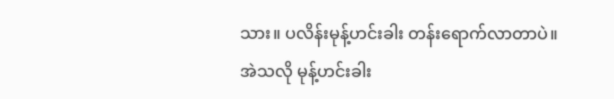သား။ ပလိန်းမုန့်ဟင်းခါး တန်းရောက်လာတာပဲ။
အဲသလို မုန့်ဟင်းခါး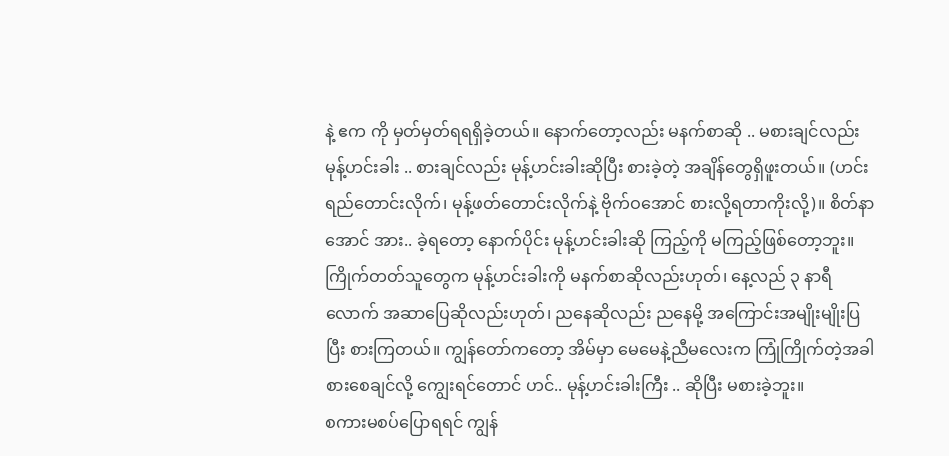နဲ့ ဧက ကို မှတ်မှတ်ရရရှိခဲ့တယ်။ နောက်တော့လည်း မနက်စာဆို .. မစားချင်လည်း မုန့်ဟင်းခါး .. စားချင်လည်း မုန့်ဟင်းခါးဆိုပြီး စားခဲ့တဲ့ အချိန်တွေရှိဖူးတယ်။ (ဟင်းရည်တောင်းလိုက်၊ မုန့်ဖတ်တောင်းလိုက်နဲ့ ဗိုက်ဝအောင် စားလို့ရတာကိုးလို့)။ စိတ်နာအောင် အား.. ခဲ့ရတော့ နောက်ပိုင်း မုန့်ဟင်းခါးဆို ကြည့်ကို မကြည့်ဖြစ်တော့ဘူး။
ကြိုက်တတ်သူတွေက မုန့်ဟင်းခါးကို မနက်စာဆိုလည်းဟုတ်၊ နေ့လည် ၃ နာရီလောက် အဆာပြေဆိုလည်းဟုတ်၊ ညနေဆိုလည်း ညနေမို့ အကြောင်းအမျိုးမျိုးပြပြီး စားကြတယ်။ ကျွန်တော်ကတော့ အိမ်မှာ မေမေနဲ့ညီမလေးက ကြုံကြိုက်တဲ့အခါ စားစေချင်လို့ ကျွေးရင်တောင် ဟင်.. မုန့်ဟင်းခါးကြီး .. ဆိုပြီး မစားခဲ့ဘူး။
စကားမစပ်ပြောရရင် ကျွန်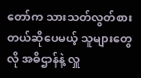တော်က သားသတ်လွတ်စားတယ်ဆိုပေမယ့် သူများတွေလို အဓိဌာန်နဲ့ လှူ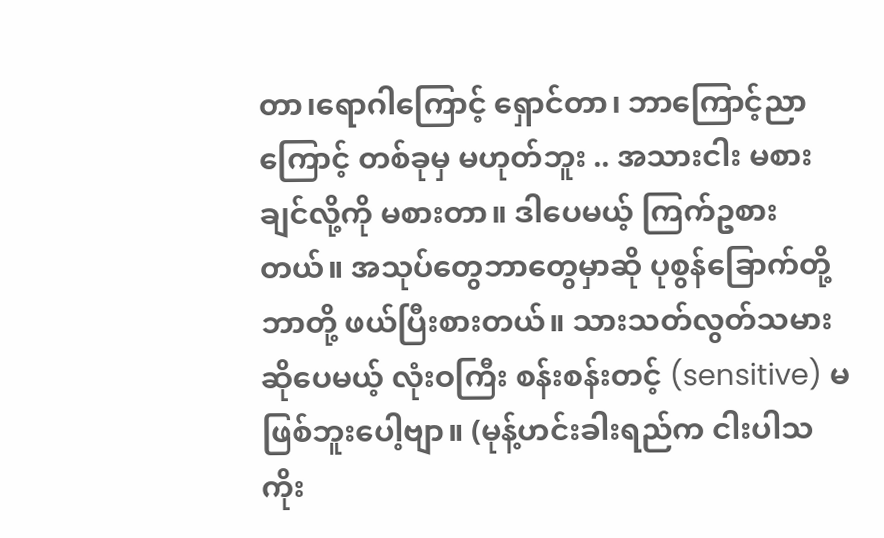တာ၊ရောဂါကြောင့် ရှောင်တာ၊ ဘာကြောင့်ညာကြောင့် တစ်ခုမှ မဟုတ်ဘူး .. အသားငါး မစားချင်လို့ကို မစားတာ။ ဒါပေမယ့် ကြက်ဥစားတယ်။ အသုပ်တွေဘာတွေမှာဆို ပုစွန်ခြောက်တို့ဘာတို့ ဖယ်ပြီးစားတယ်။ သားသတ်လွတ်သမားဆိုပေမယ့် လုံးဝကြီး စန်းစန်းတင့် (sensitive) မဖြစ်ဘူးပေါ့ဗျာ။ (မုန့်ဟင်းခါးရည်က ငါးပါသကိုး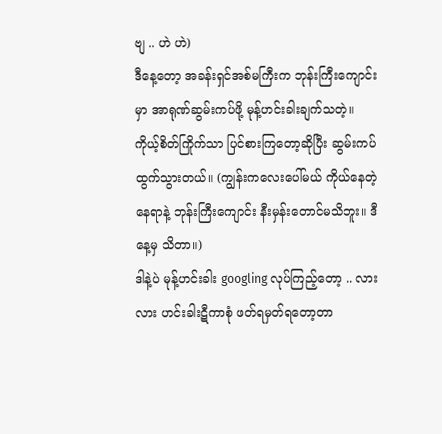ဗျ .. ဟဲ ဟဲ)
ဒီနေ့တော့ အခန်းရှင်အစ်မကြီးက ဘုန်းကြီးကျောင်းမှာ အာရုဏ်ဆွမ်းကပ်ဖို့ မုန့်ဟင်းခါးချက်သတဲ့။ ကိုယ့်စိတ်ကြိုက်သာ ပြင်စားကြတော့ဆိုပြီး ဆွမ်းကပ်ထွက်သွားတယ်။ (ကျွန်းကလေးပေါ်မယ် ကိုယ်နေတဲ့နေရာနဲ့ ဘုန်းကြီးကျောင်း နီးမှန်းတောင်မသိဘူး။ ဒီနေ့မှ သိတာ။)
ဒါနဲ့ပဲ မုန့်ဟင်းခါး googling လုပ်ကြည့်တော့ .. လား လား ဟင်းခါးဋီကာစုံ ဖတ်ရမှတ်ရတော့တာ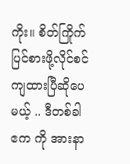ကိုး။ စိတ်ကြိုက် ပြင်စားဖို့လိုင်စင်ကျထားပြီဆိုပေမယ့် .. ဒီတစ်ခါ ဧက ကို အားနာ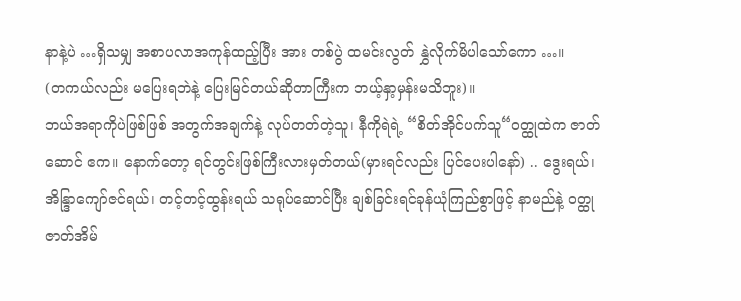နာနဲ့ပဲ …ရှိသမျှ အစာပလာအကုန်ထည့်ပြီး အား တစ်ပွဲ ထမင်းလွတ် နွှဲလိုက်မိပါသော်ကော …။
(တကယ်လည်း မပြေးရဘဲနဲ့ ပြေးမြင်တယ်ဆိုတာကြီးက ဘယ့်နှာ့မှန်းမသိဘူး)။
ဘယ်အရာကိုပဲဖြစ်ဖြစ် အတွက်အချက်နဲ့ လုပ်တတ်တဲ့သူ၊ နီကိုရဲရဲ့ “စိတ်အိုင်ပက်သူ“ဝတ္ထုထဲက ဇာတ်ဆောင် ဧက။ နောက်တော့ ရင်တွင်းဖြစ်ကြီးလားမှတ်တယ်(မှားရင်လည်း ပြင်ပေးပါနော်) .. ဒွေးရယ်၊ အိန္ဒြာကျော်ဇင်ရယ်၊ တင့်တင့်ထွန်းရယ် သရုပ်ဆောင်ပြီး ချစ်ခြင်းရင်ခုန်ယုံကြည်စွာဖြင့် နာမည်နဲ့ ဝတ္ထုဇာတ်အိမ်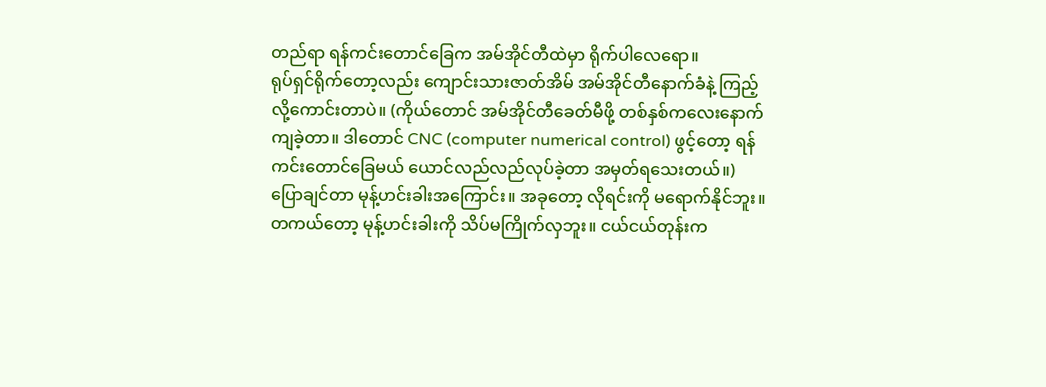တည်ရာ ရန်ကင်းတောင်ခြေက အမ်အိုင်တီထဲမှာ ရိုက်ပါလေရော။
ရုပ်ရှင်ရိုက်တော့လည်း ကျောင်းသားဇာတ်အိမ် အမ်အိုင်တီနောက်ခံနဲ့ ကြည့်လို့ကောင်းတာပဲ။ (ကိုယ်တောင် အမ်အိုင်တီခေတ်မီဖို့ တစ်နှစ်ကလေးနောက်ကျခဲ့တာ။ ဒါတောင် CNC (computer numerical control) ဖွင့်တော့ ရန်ကင်းတောင်ခြေမယ် ယောင်လည်လည်လုပ်ခဲ့တာ အမှတ်ရသေးတယ်။)
ပြောချင်တာ မုန့်ဟင်းခါးအကြောင်း။ အခုတော့ လိုရင်းကို မရောက်နိုင်ဘူး။ တကယ်တော့ မုန့်ဟင်းခါးကို သိပ်မကြိုက်လှဘူး။ ငယ်ငယ်တုန်းက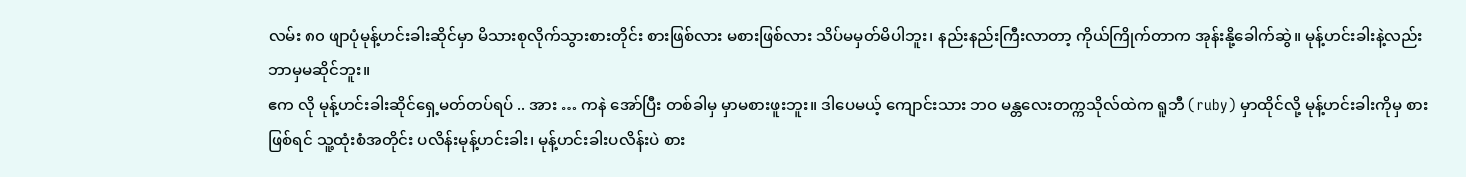လမ်း ၈၀ ဖျာပုံမုန့်ဟင်းခါးဆိုင်မှာ မိသားစုလိုက်သွားစားတိုင်း စားဖြစ်လား မစားဖြစ်လား သိပ်မမှတ်မိပါဘူး၊ နည်းနည်းကြီးလာတာ့ ကိုယ်ကြိုက်တာက အုန်းနို့ခေါက်ဆွဲ။ မုန့်ဟင်းခါးနဲ့လည်း ဘာမှမဆိုင်ဘူး။
ဧက လို မုန့်ဟင်းခါးဆိုင်ရှေ့မတ်တပ်ရပ် .. အား … ကနဲ အော်ပြီး တစ်ခါမှ မှာမစားဖူးဘူး။ ဒါပေမယ့် ကျောင်းသား ဘဝ မန္တလေးတက္ကသိုလ်ထဲက ရူဘီ (ruby) မှာထိုင်လို့ မုန့်ဟင်းခါးကိုမှ စားဖြစ်ရင် သူ့ထုံးစံအတိုင်း ပလိန်းမုန့်ဟင်းခါး၊ မုန့်ဟင်းခါးပလိန်းပဲ စား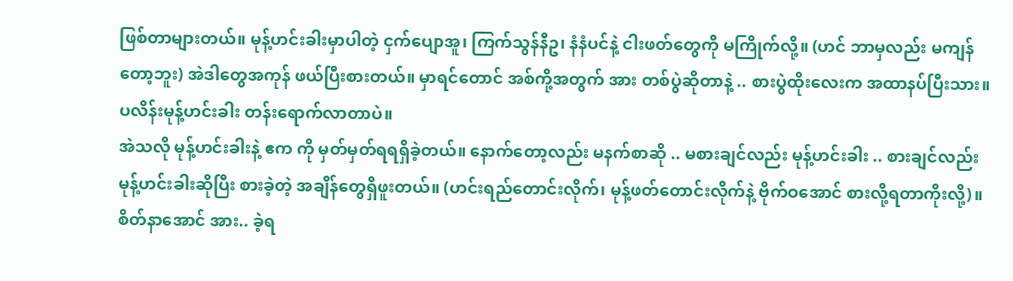ဖြစ်တာများတယ်။ မုန့်ဟင်းခါးမှာပါတဲ့ ငှက်ပျောအူ၊ ကြက်သွန်နီဥ၊ နံနံပင်နဲ့ ငါးဖတ်တွေကို မကြိုက်လို့။ (ဟင် ဘာမှလည်း မကျန်တော့ဘူး) အဲဒါတွေအကုန် ဖယ်ပြီးစားတယ်။ မှာရင်တောင် အစ်ကို့အတွက် အား တစ်ပွဲဆိုတာနဲ့ .. စားပွဲထိုးလေးက အထာနပ်ပြီးသား။ ပလိန်းမုန့်ဟင်းခါး တန်းရောက်လာတာပဲ။
အဲသလို မုန့်ဟင်းခါးနဲ့ ဧက ကို မှတ်မှတ်ရရရှိခဲ့တယ်။ နောက်တော့လည်း မနက်စာဆို .. မစားချင်လည်း မုန့်ဟင်းခါး .. စားချင်လည်း မုန့်ဟင်းခါးဆိုပြီး စားခဲ့တဲ့ အချိန်တွေရှိဖူးတယ်။ (ဟင်းရည်တောင်းလိုက်၊ မုန့်ဖတ်တောင်းလိုက်နဲ့ ဗိုက်ဝအောင် စားလို့ရတာကိုးလို့)။ စိတ်နာအောင် အား.. ခဲ့ရ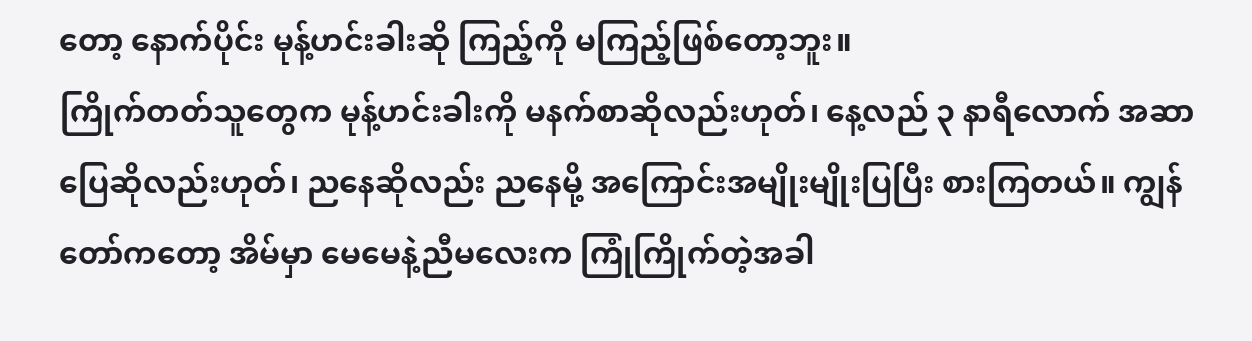တော့ နောက်ပိုင်း မုန့်ဟင်းခါးဆို ကြည့်ကို မကြည့်ဖြစ်တော့ဘူး။
ကြိုက်တတ်သူတွေက မုန့်ဟင်းခါးကို မနက်စာဆိုလည်းဟုတ်၊ နေ့လည် ၃ နာရီလောက် အဆာပြေဆိုလည်းဟုတ်၊ ညနေဆိုလည်း ညနေမို့ အကြောင်းအမျိုးမျိုးပြပြီး စားကြတယ်။ ကျွန်တော်ကတော့ အိမ်မှာ မေမေနဲ့ညီမလေးက ကြုံကြိုက်တဲ့အခါ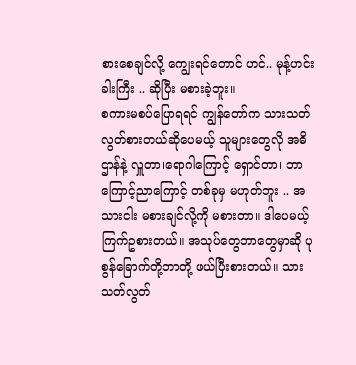စားစေချင်လို့ ကျွေးရင်တောင် ဟင်.. မုန့်ဟင်းခါးကြီး .. ဆိုပြီး မစားခဲ့ဘူး။
စကားမစပ်ပြောရရင် ကျွန်တော်က သားသတ်လွတ်စားတယ်ဆိုပေမယ့် သူများတွေလို အဓိဌာန်နဲ့ လှူတာ၊ရောဂါကြောင့် ရှောင်တာ၊ ဘာကြောင့်ညာကြောင့် တစ်ခုမှ မဟုတ်ဘူး .. အသားငါး မစားချင်လို့ကို မစားတာ။ ဒါပေမယ့် ကြက်ဥစားတယ်။ အသုပ်တွေဘာတွေမှာဆို ပုစွန်ခြောက်တို့ဘာတို့ ဖယ်ပြီးစားတယ်။ သားသတ်လွတ်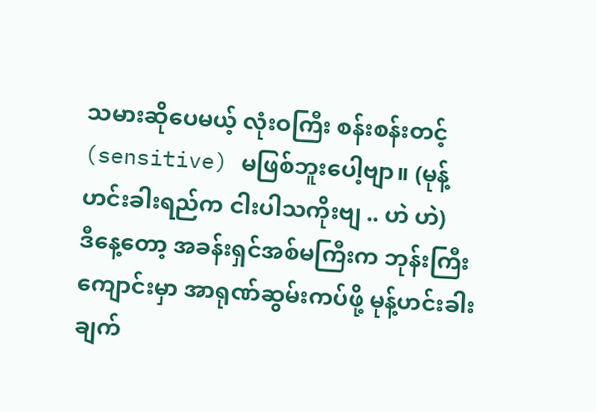သမားဆိုပေမယ့် လုံးဝကြီး စန်းစန်းတင့် (sensitive) မဖြစ်ဘူးပေါ့ဗျာ။ (မုန့်ဟင်းခါးရည်က ငါးပါသကိုးဗျ .. ဟဲ ဟဲ)
ဒီနေ့တော့ အခန်းရှင်အစ်မကြီးက ဘုန်းကြီးကျောင်းမှာ အာရုဏ်ဆွမ်းကပ်ဖို့ မုန့်ဟင်းခါးချက်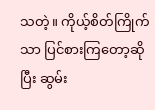သတဲ့။ ကိုယ့်စိတ်ကြိုက်သာ ပြင်စားကြတော့ဆိုပြီး ဆွမ်း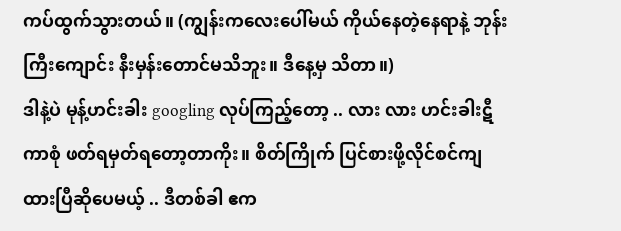ကပ်ထွက်သွားတယ်။ (ကျွန်းကလေးပေါ်မယ် ကိုယ်နေတဲ့နေရာနဲ့ ဘုန်းကြီးကျောင်း နီးမှန်းတောင်မသိဘူး။ ဒီနေ့မှ သိတာ။)
ဒါနဲ့ပဲ မုန့်ဟင်းခါး googling လုပ်ကြည့်တော့ .. လား လား ဟင်းခါးဋီကာစုံ ဖတ်ရမှတ်ရတော့တာကိုး။ စိတ်ကြိုက် ပြင်စားဖို့လိုင်စင်ကျထားပြီဆိုပေမယ့် .. ဒီတစ်ခါ ဧက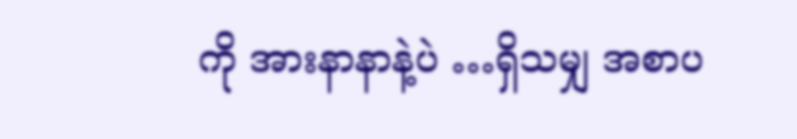ကို အားနာနာနဲ့ပဲ …ရှိသမျှ အစာပ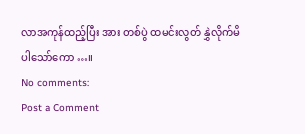လာအကုန်ထည့်ပြီး အား တစ်ပွဲ ထမင်းလွတ် နွှဲလိုက်မိပါသော်ကော …။
No comments:
Post a Comment